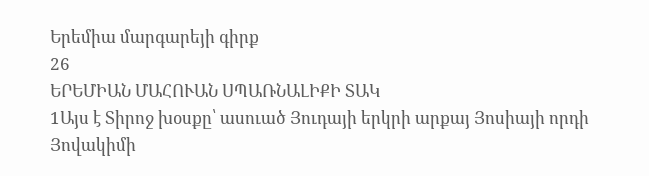Երեմիա մարգարեյի գիրք
26
ԵՐԵՄԻԱՆ ՄԱՀՈՒԱՆ ՍՊԱՌՆԱԼԻՔԻ ՏԱԿ
1Այս է Տիրոջ խօսքը՝ ասուած Յուդայի երկրի արքայ Յոսիայի որդի Յովակիմի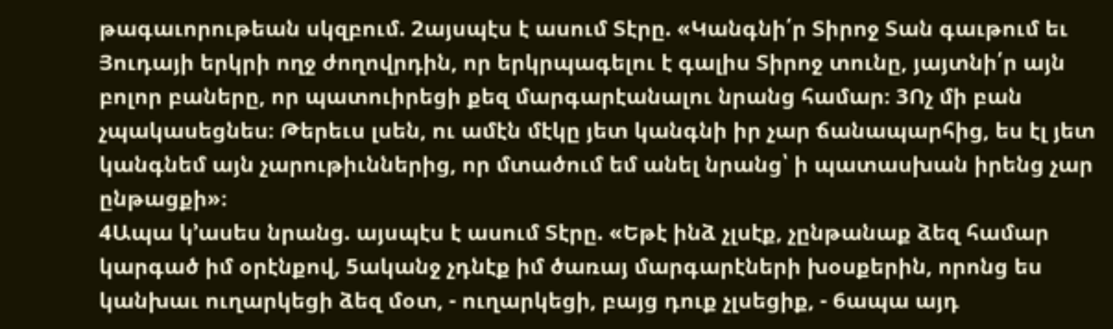թագաւորութեան սկզբում. 2այսպէս է ասում Տէրը. «Կանգնի՛ր Տիրոջ Տան գաւթում եւ Յուդայի երկրի ողջ ժողովրդին, որ երկրպագելու է գալիս Տիրոջ տունը, յայտնի՛ր այն բոլոր բաները, որ պատուիրեցի քեզ մարգարէանալու նրանց համար։ 3Ոչ մի բան չպակասեցնես։ Թերեւս լսեն, ու ամէն մէկը յետ կանգնի իր չար ճանապարհից, ես էլ յետ կանգնեմ այն չարութիւններից, որ մտածում եմ անել նրանց՝ ի պատասխան իրենց չար ընթացքի»։
4Ապա կ’ասես նրանց. այսպէս է ասում Տէրը. «Եթէ ինձ չլսէք, չընթանաք ձեզ համար կարգած իմ օրէնքով, 5ականջ չդնէք իմ ծառայ մարգարէների խօսքերին, որոնց ես կանխաւ ուղարկեցի ձեզ մօտ, - ուղարկեցի, բայց դուք չլսեցիք, - 6ապա այդ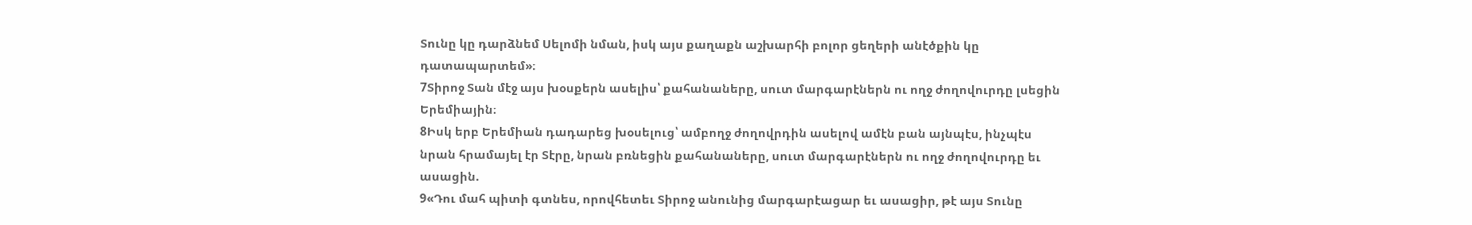Տունը կը դարձնեմ Սելոմի նման, իսկ այս քաղաքն աշխարհի բոլոր ցեղերի անէծքին կը դատապարտեմ»։
7Տիրոջ Տան մէջ այս խօսքերն ասելիս՝ քահանաները, սուտ մարգարէներն ու ողջ ժողովուրդը լսեցին Երեմիային։
8Իսկ երբ Երեմիան դադարեց խօսելուց՝ ամբողջ ժողովրդին ասելով ամէն բան այնպէս, ինչպէս նրան հրամայել էր Տէրը, նրան բռնեցին քահանաները, սուտ մարգարէներն ու ողջ ժողովուրդը եւ ասացին.
9«Դու մահ պիտի գտնես, որովհետեւ Տիրոջ անունից մարգարէացար եւ ասացիր, թէ այս Տունը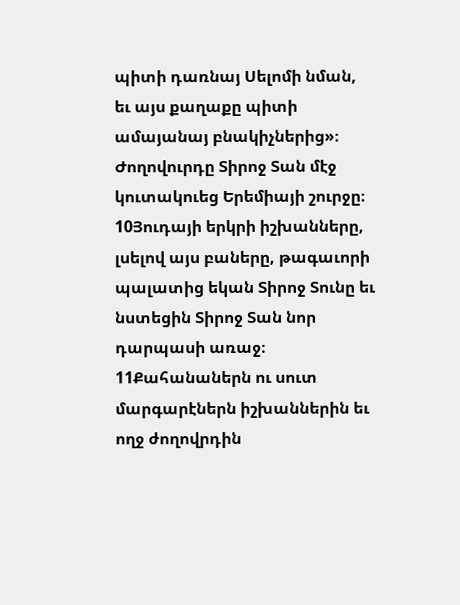պիտի դառնայ Սելոմի նման, եւ այս քաղաքը պիտի ամայանայ բնակիչներից»։ Ժողովուրդը Տիրոջ Տան մէջ կուտակուեց Երեմիայի շուրջը։ 10Յուդայի երկրի իշխանները, լսելով այս բաները, թագաւորի պալատից եկան Տիրոջ Տունը եւ նստեցին Տիրոջ Տան նոր դարպասի առաջ։ 11Քահանաներն ու սուտ մարգարէներն իշխաններին եւ ողջ ժողովրդին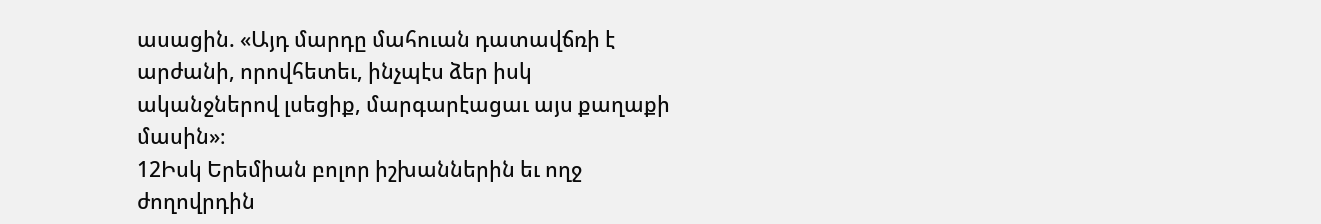ասացին. «Այդ մարդը մահուան դատավճռի է արժանի, որովհետեւ, ինչպէս ձեր իսկ ականջներով լսեցիք, մարգարէացաւ այս քաղաքի մասին»։
12Իսկ Երեմիան բոլոր իշխաններին եւ ողջ ժողովրդին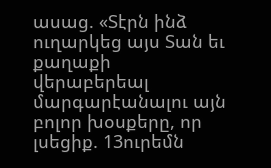ասաց. «Տէրն ինձ ուղարկեց այս Տան եւ քաղաքի վերաբերեալ մարգարէանալու այն բոլոր խօսքերը, որ լսեցիք. 13ուրեմն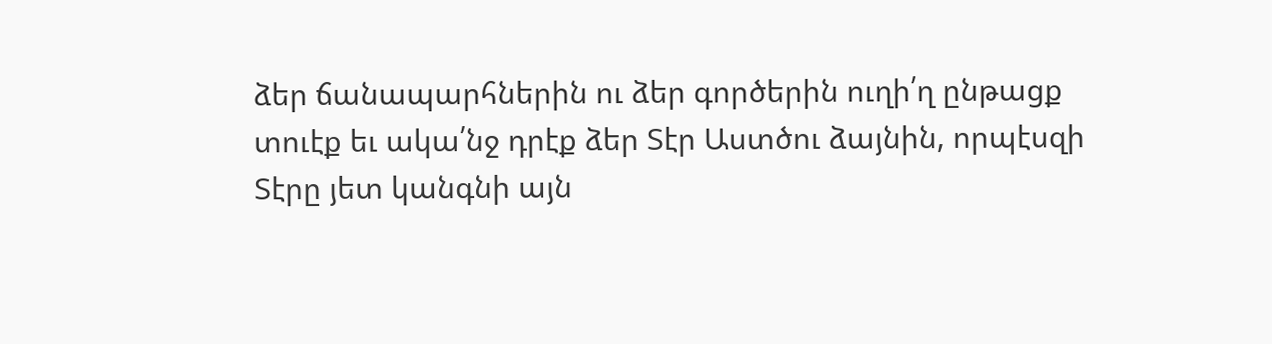ձեր ճանապարհներին ու ձեր գործերին ուղի՛ղ ընթացք տուէք եւ ակա՛նջ դրէք ձեր Տէր Աստծու ձայնին, որպէսզի Տէրը յետ կանգնի այն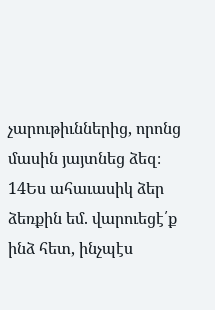չարութիւններից, որոնց մասին յայտնեց ձեզ։ 14Ես ահաւասիկ ձեր ձեռքին եմ. վարուեցէ՛ք ինձ հետ, ինչպէս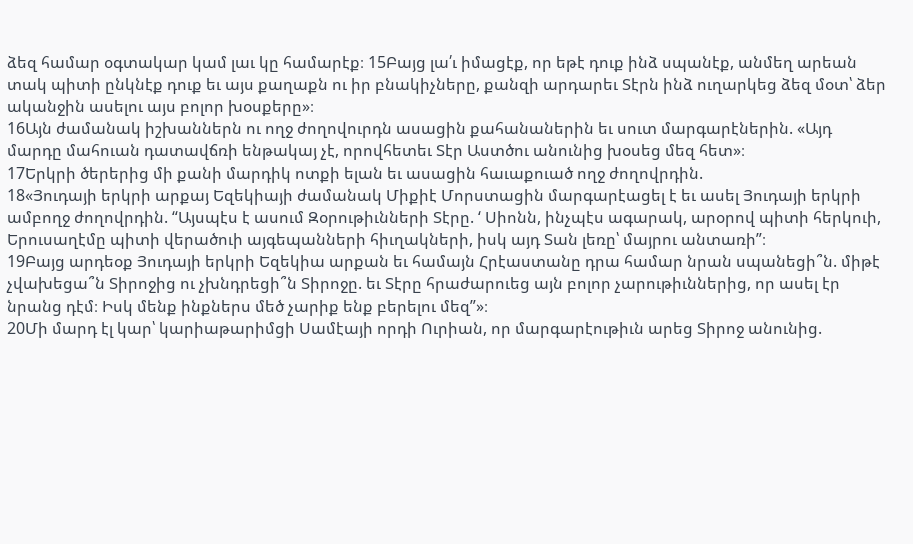ձեզ համար օգտակար կամ լաւ կը համարէք։ 15Բայց լա՛ւ իմացէք, որ եթէ դուք ինձ սպանէք, անմեղ արեան տակ պիտի ընկնէք դուք եւ այս քաղաքն ու իր բնակիչները, քանզի արդարեւ Տէրն ինձ ուղարկեց ձեզ մօտ՝ ձեր ականջին ասելու այս բոլոր խօսքերը»։
16Այն ժամանակ իշխաններն ու ողջ ժողովուրդն ասացին քահանաներին եւ սուտ մարգարէներին. «Այդ մարդը մահուան դատավճռի ենթակայ չէ, որովհետեւ Տէր Աստծու անունից խօսեց մեզ հետ»։
17Երկրի ծերերից մի քանի մարդիկ ոտքի ելան եւ ասացին հաւաքուած ողջ ժողովրդին.
18«Յուդայի երկրի արքայ Եզեկիայի ժամանակ Միքիէ Մորստացին մարգարէացել է եւ ասել Յուդայի երկրի ամբողջ ժողովրդին. “Այսպէս է ասում Զօրութիւնների Տէրը. ‘ Սիոնն, ինչպէս ագարակ, արօրով պիտի հերկուի, Երուսաղէմը պիտի վերածուի այգեպանների հիւղակների, իսկ այդ Տան լեռը՝ մայրու անտառի”։
19Բայց արդեօք Յուդայի երկրի Եզեկիա արքան եւ համայն Հրէաստանը դրա համար նրան սպանեցի՞ն. միթէ չվախեցա՞ն Տիրոջից ու չխնդրեցի՞ն Տիրոջը. եւ Տէրը հրաժարուեց այն բոլոր չարութիւններից, որ ասել էր նրանց դէմ։ Իսկ մենք ինքներս մեծ չարիք ենք բերելու մեզ”»։
20Մի մարդ էլ կար՝ կարիաթարիմցի Սամէայի որդի Ուրիան, որ մարգարէութիւն արեց Տիրոջ անունից.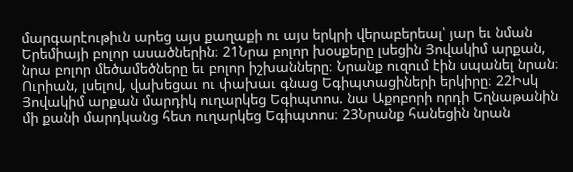մարգարէութիւն արեց այս քաղաքի ու այս երկրի վերաբերեալ՝ յար եւ նման Երեմիայի բոլոր ասածներին։ 21Նրա բոլոր խօսքերը լսեցին Յովակիմ արքան, նրա բոլոր մեծամեծները եւ բոլոր իշխանները։ Նրանք ուզում էին սպանել նրան։ Ուրիան, լսելով, վախեցաւ ու փախաւ գնաց Եգիպտացիների երկիրը։ 22Իսկ Յովակիմ արքան մարդիկ ուղարկեց Եգիպտոս. նա Աքոբորի որդի Եղնաթանին մի քանի մարդկանց հետ ուղարկեց Եգիպտոս։ 23Նրանք հանեցին նրան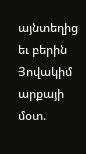այնտեղից եւ բերին Յովակիմ արքայի մօտ.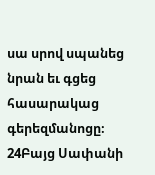սա սրով սպանեց նրան եւ գցեց հասարակաց գերեզմանոցը։
24Բայց Սափանի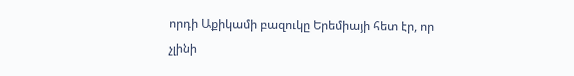որդի Աքիկամի բազուկը Երեմիայի հետ էր, որ չլինի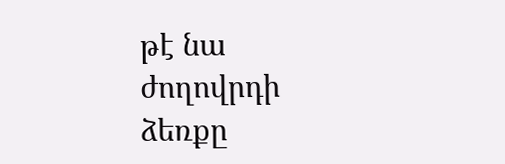թէ նա ժողովրդի ձեռքը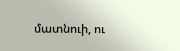մատնուի, ու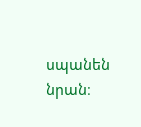սպանեն նրան։